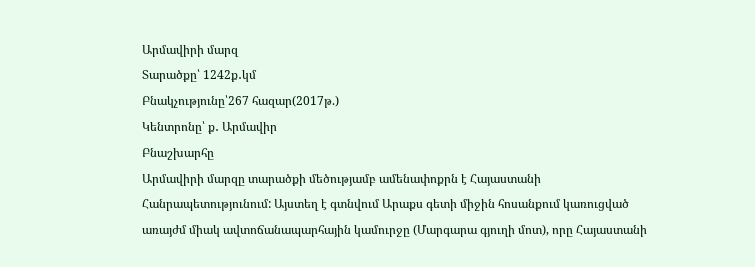Արմավիրի մարզ
Տարածքը՝ 1242ք․կմ
Բնակչությունը՝267 հազար(2017թ.)
Կենտրոնը՝ ք․ Արմավիր
Բնաշխարհը
Արմավիրի մարզը տարածքի մեծությամբ ամենափոքրն է Հայաստանի Հանրապետությունում: Այստեղ է գտնվում Արաքս գետի միջին հոսանքում կառուցված առայժմ միակ ավտոճանապարհային կամուրջը (Մարգարա գյուղի մոտ), որը Հայաստանի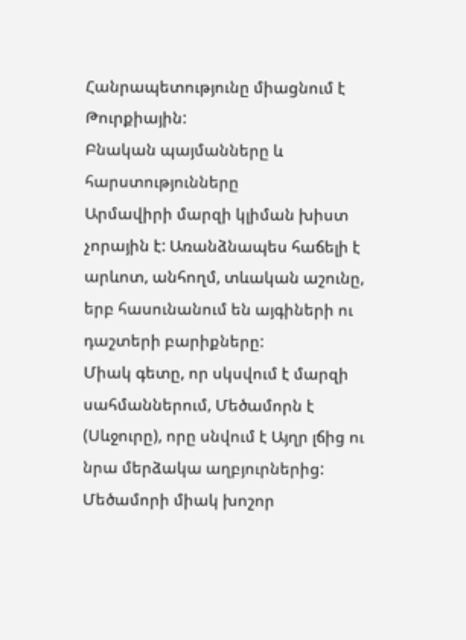Հանրապետությունը միացնում է Թուրքիային:
Բնական պայմանները և հարստությունները
Արմավիրի մարզի կլիման խիստ չորային է: Առանձնապես հաճելի է արևոտ, անհողմ, տևական աշունը, երբ հասունանում են այգիների ու դաշտերի բարիքները:
Միակ գետը, որ սկսվում է մարզի սահմաններում, Մեծամորն է (Սևջուրը), որը սնվում է Այղր լճից ու նրա մերձակա աղբյուրներից: Մեծամորի միակ խոշոր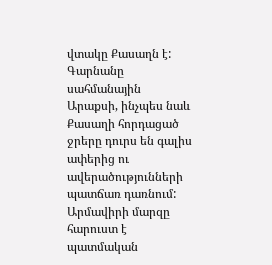վտակը Քասաղն է: Գարնանը սահմանային Արաքսի, ինչպես նաև Քասաղի հորդացած ջրերը դուրս են գալիս ափերից ու ավերածությունների պատճառ դառնում:
Արմավիրի մարզը հարուստ է պատմական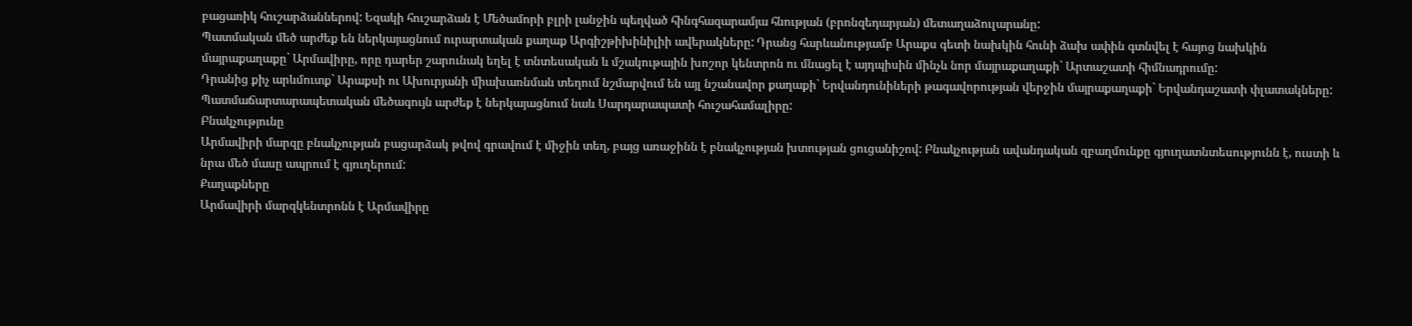բացառիկ հուշարձաններով: Եզակի հուշարձան է Մեծամորի բլրի լանջին պեղված հինգհազարամյա հնության (բրոնզեդարյան) մետաղաձուլարանը:
Պատմական մեծ արժեք են ներկայացնում ուրարտական քաղաք Արգիշթիխինիլիի ավերակները: Դրանց հարևանությամբ Արաքս գետի նախկին հունի ձախ ափին գտնվել է հայոց նախկին մայրաքաղաքը` Արմավիրը, որը դարեր շարունակ եղել է տնտեսական և մշակութային խոշոր կենտրոն ու մնացել է այդպիսին մինչև նոր մայրաքաղաքի` Արտաշատի հիմնադրումը:
Դրանից քիչ արևմուտք` Արաքսի ու Ախուրյանի միախառնման տեղում նշմարվում են այլ նշանավոր քաղաքի` Երվանդունիների թագավորության վերջին մայրաքաղաքի` Երվանդաշատի փլատակները:
Պատմաճարտարապետական մեծագույն արժեք է ներկայացնում նաև Սարդարապատի հուշահամալիրը:
Բնակչությունը
Արմավիրի մարզը բնակչության բացարձակ թվով գրավում է միջին տեղ, բայց առաջինն է բնակչության խտության ցուցանիշով: Բնակչության ավանդական զբաղմունքը գյուղատնտեսությունն է, ուստի և նրա մեծ մասը ապրում է գյուղերում:
Քաղաքները
Արմավիրի մարզկենտրոնն է Արմավիրը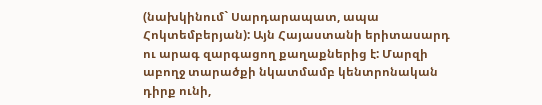(նախկինում` Սարդարապատ, ապա Հոկտեմբերյան): Այն Հայաստանի երիտասարդ ու արագ զարգացող քաղաքներից է: Մարզի աբողջ տարածքի նկատմամբ կենտրոնական դիրք ունի,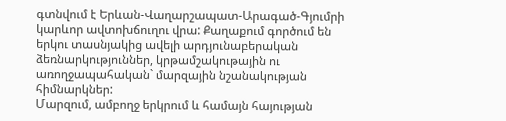գտնվում է Երևան-Վաղարշապատ-Արագած-Գյումրի կարևոր ավտոխճուղու վրա: Քաղաքում գործում են երկու տասնյակից ավելի արդյունաբերական ձեռնարկություններ, կրթամշակութային ու առողջապահական` մարզային նշանակության հիմնարկներ:
Մարզում, ամբողջ երկրում և համայն հայության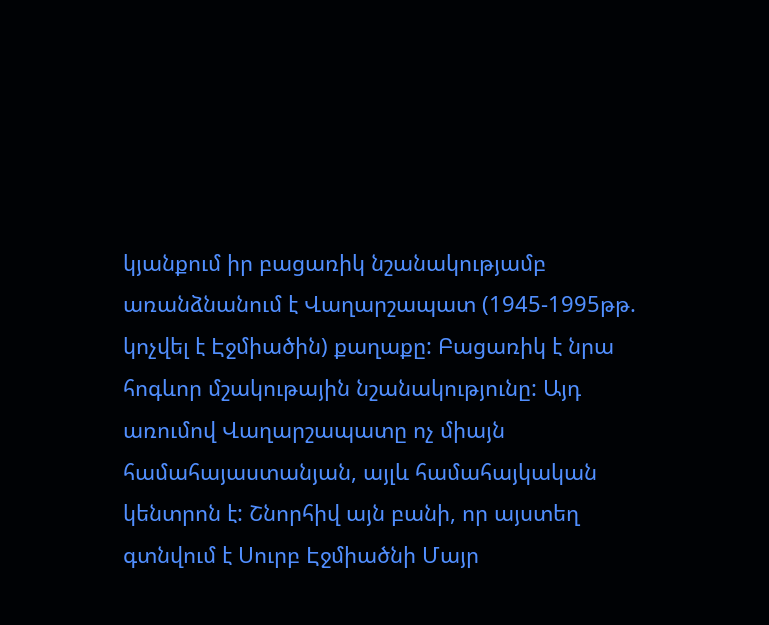կյանքում իր բացառիկ նշանակությամբ առանձնանում է Վաղարշապատ (1945-1995թթ. կոչվել է Էջմիածին) քաղաքը: Բացառիկ է նրա հոգևոր մշակութային նշանակությունը: Այդ առումով Վաղարշապատը ոչ միայն համահայաստանյան, այլև համահայկական կենտրոն է: Շնորհիվ այն բանի, որ այստեղ գտնվում է Սուրբ Էջմիածնի Մայր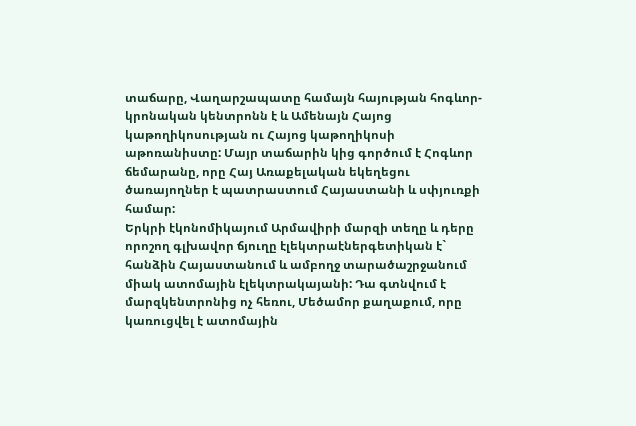տաճարը, Վաղարշապատը համայն հայության հոգևոր-կրոնական կենտրոնն է և Ամենայն Հայոց կաթողիկոսության ու Հայոց կաթողիկոսի աթոռանիստը: Մայր տաճարին կից գործում է Հոգևոր ճեմարանը, որը Հայ Առաքելական եկեղեցու ծառայողներ է պատրաստում Հայաստանի և սփյուռքի համար:
Երկրի էկոնոմիկայում Արմավիրի մարզի տեղը և դերը որոշող գլխավոր ճյուղը էլեկտրաէներգետիկան է` հանձին Հայաստանում և ամբողջ տարածաշրջանում միակ ատոմային էլեկտրակայանի: Դա գտնվում է մարզկենտրոնից ոչ հեռու, Մեծամոր քաղաքում, որը կառուցվել է ատոմային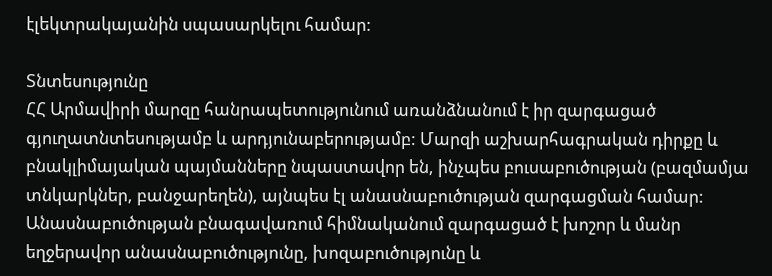էլեկտրակայանին սպասարկելու համար:

Տնտեսությունը
ՀՀ Արմավիրի մարզը հանրապետությունում առանձնանում է իր զարգացած
գյուղատնտեսությամբ և արդյունաբերությամբ: Մարզի աշխարհագրական դիրքը և
բնակլիմայական պայմանները նպաստավոր են, ինչպես բուսաբուծության (բազմամյա
տնկարկներ, բանջարեղեն), այնպես էլ անասնաբուծության զարգացման համար:
Անասնաբուծության բնագավառում հիմնականում զարգացած է խոշոր և մանր
եղջերավոր անասնաբուծությունը, խոզաբուծությունը և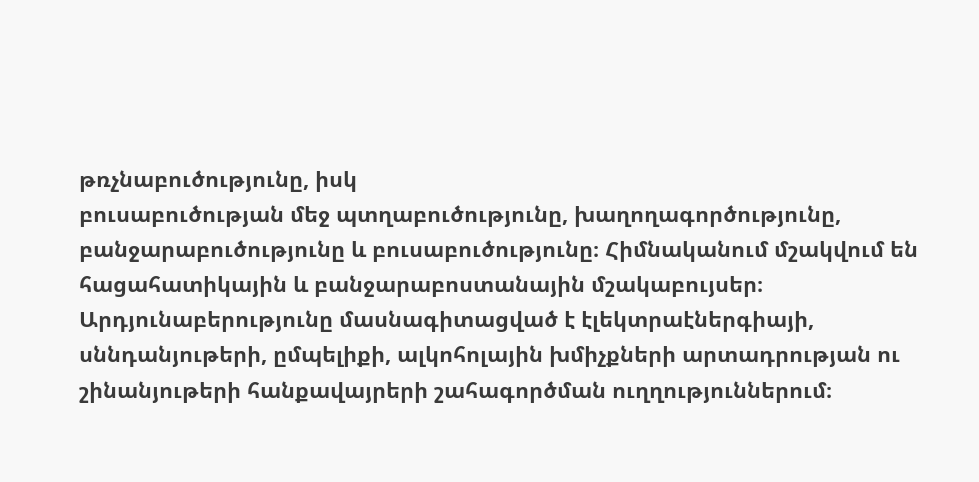թռչնաբուծությունը, իսկ
բուսաբուծության մեջ պտղաբուծությունը, խաղողագործությունը, բանջարաբուծությունը և բուսաբուծությունը։ Հիմնականում մշակվում են հացահատիկային և բանջարաբոստանային մշակաբույսեր։
Արդյունաբերությունը մասնագիտացված է էլեկտրաէներգիայի, սննդանյութերի, ըմպելիքի, ալկոհոլային խմիչքների արտադրության ու շինանյութերի հանքավայրերի շահագործման ուղղություններում։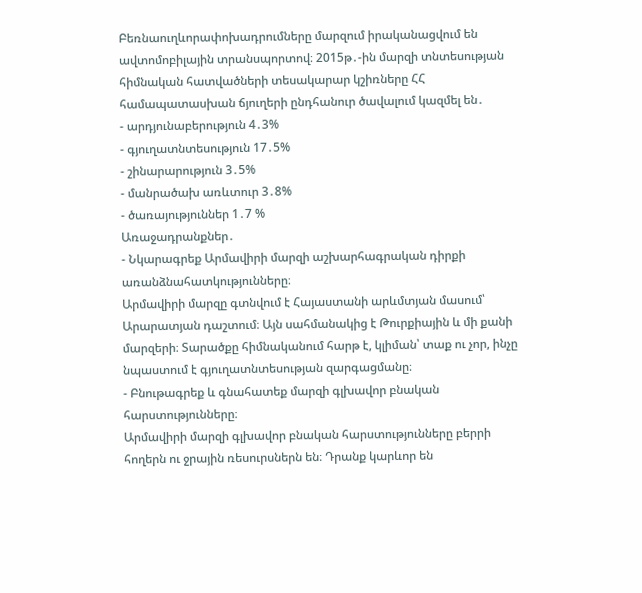Բեռնաուղևորափոխադրումները մարզում իրականացվում են ավտոմոբիլային տրանսպորտով։ 2015թ․-ին մարզի տնտեսության հիմնական հատվածների տեսակարար կշիռները ՀՀ համապատասխան ճյուղերի ընդհանուր ծավալում կազմել են․
- արդյունաբերություն 4․3%
- գյուղատնտեսություն 17․5%
- շինարարություն 3․5%
- մանրածախ առևտուր 3․8%
- ծառայություններ 1․7 %
Առաջադրանքներ․
- Նկարագրեք Արմավիրի մարզի աշխարհագրական դիրքի առանձնահատկությունները։
Արմավիրի մարզը գտնվում է Հայաստանի արևմտյան մասում՝ Արարատյան դաշտում։ Այն սահմանակից է Թուրքիային և մի քանի մարզերի։ Տարածքը հիմնականում հարթ է, կլիման՝ տաք ու չոր, ինչը նպաստում է գյուղատնտեսության զարգացմանը։
- Բնութագրեք և գնահատեք մարզի գլխավոր բնական հարստությունները։
Արմավիրի մարզի գլխավոր բնական հարստությունները բերրի հողերն ու ջրային ռեսուրսներն են։ Դրանք կարևոր են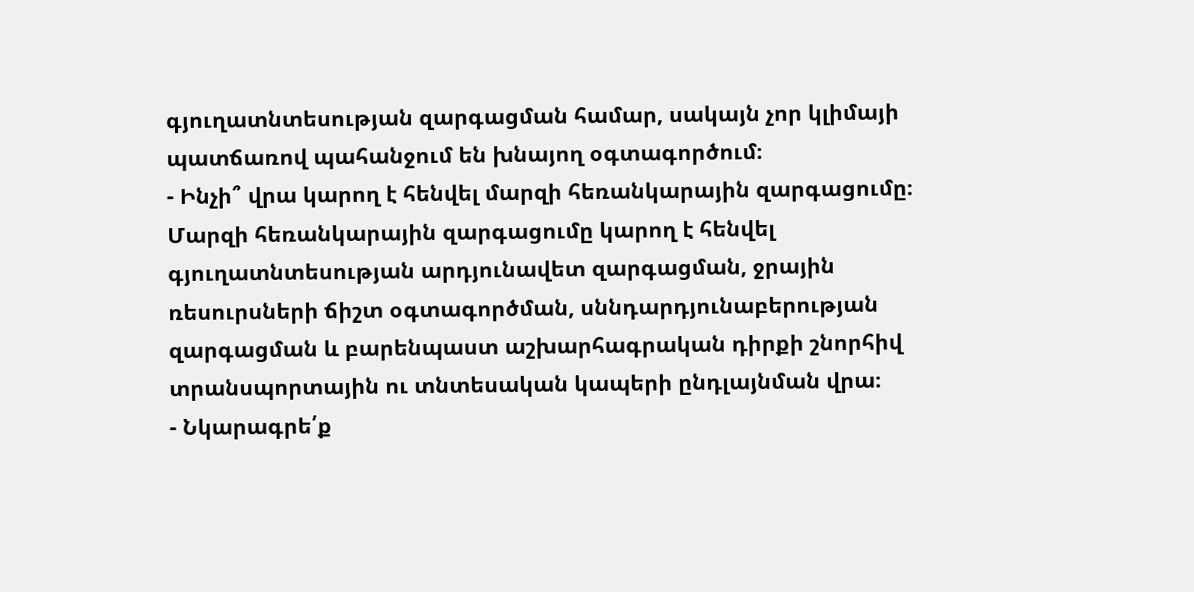գյուղատնտեսության զարգացման համար, սակայն չոր կլիմայի պատճառով պահանջում են խնայող օգտագործում։
- Ինչի՞ վրա կարող է հենվել մարզի հեռանկարային զարգացումը։
Մարզի հեռանկարային զարգացումը կարող է հենվել գյուղատնտեսության արդյունավետ զարգացման, ջրային ռեսուրսների ճիշտ օգտագործման, սննդարդյունաբերության զարգացման և բարենպաստ աշխարհագրական դիրքի շնորհիվ տրանսպորտային ու տնտեսական կապերի ընդլայնման վրա։
- Նկարագրե՛ք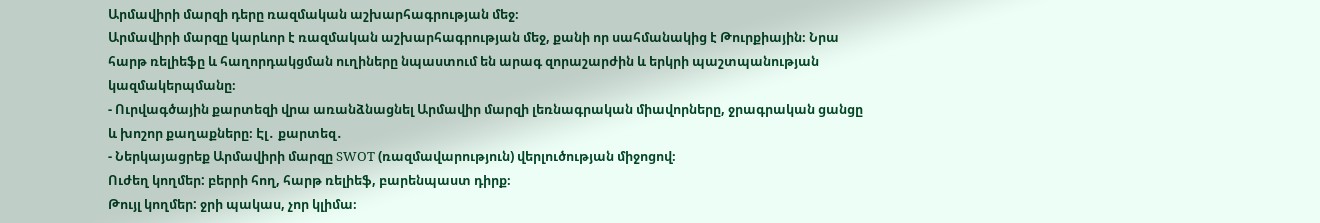Արմավիրի մարզի դերը ռազմական աշխարհագրության մեջ։
Արմավիրի մարզը կարևոր է ռազմական աշխարհագրության մեջ, քանի որ սահմանակից է Թուրքիային։ Նրա հարթ ռելիեֆը և հաղորդակցման ուղիները նպաստում են արագ զորաշարժին և երկրի պաշտպանության կազմակերպմանը։
- Ուրվագծային քարտեզի վրա առանձնացնել Արմավիր մարզի լեռնագրական միավորները, ջրագրական ցանցը և խոշոր քաղաքները։ Էլ․ քարտեզ․
- Ներկայացրեք Արմավիրի մարզը SWOT (ռազմավարություն) վերլուծության միջոցով։
Ուժեղ կողմեր: բերրի հող, հարթ ռելիեֆ, բարենպաստ դիրք։
Թույլ կողմեր: ջրի պակաս, չոր կլիմա։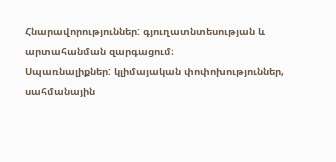Հնարավորություններ: գյուղատնտեսության և արտահանման զարգացում։
Սպառնալիքներ: կլիմայական փոփոխություններ, սահմանային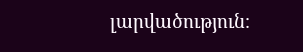լարվածություն։